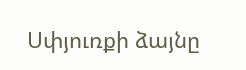Սփյուռքի ձայնը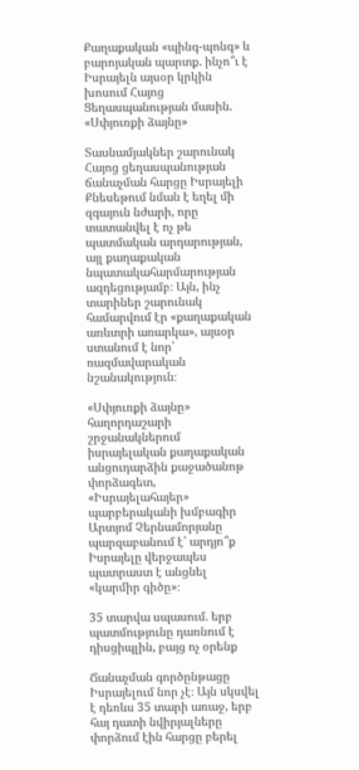Քաղաքական «պինգ-պոնգ» և բարոյական պարտք. ինչո՞ւ է Իսրայելն այսօր կրկին խոսում Հայոց Ցեղասպանության մասին. «Սփյուռքի ձայնը»

Տասնամյակներ շարունակ Հայոց ցեղասպանության ճանաչման հարցը Իսրայելի Քնեսեթում նման է եղել մի զգայուն նժարի, որը տատանվել է ոչ թե պատմական արդարության, այլ քաղաքական նպատակահարմարության ազդեցությամբ։ Այն, ինչ տարիներ շարունակ համարվում էր «քաղաքական առևտրի առարկա», այսօր ստանում է նոր՝ ռազմավարական նշանակություն։

«Սփյուռքի ձայնը» հաղորդաշարի շրջանակներում իսրայելական քաղաքական անցուդարձին քաջածանոթ փորձագետ, «Իսրայելահայեր» պարբերականի խմբագիր Արտյոմ Չերնամորյանը պարզաբանում է՝ արդյո՞ք Իսրայելը վերջապես պատրաստ է անցնել «կարմիր գիծը»։

35 տարվա սպասում. երբ պատմությունը դառնում է դիսցիպլին, բայց ոչ օրենք

Ճանաչման գործընթացը Իսրայելում նոր չէ։ Այն սկսվել է դեռևս 35 տարի առաջ, երբ հայ դատի նվիրյալները փորձում էին հարցը բերել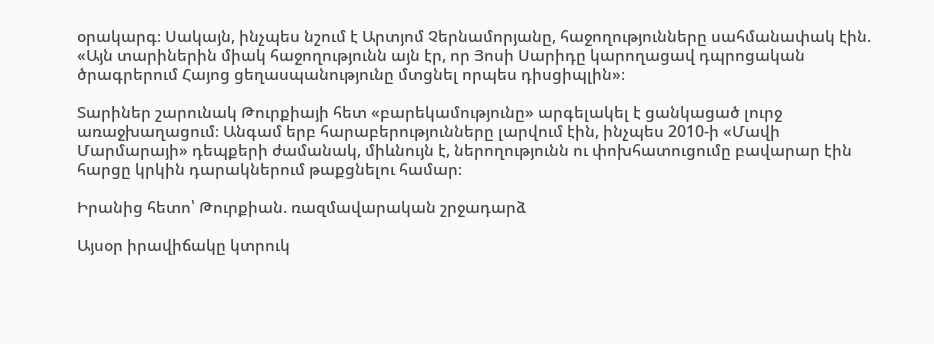օրակարգ։ Սակայն, ինչպես նշում է Արտյոմ Չերնամորյանը, հաջողությունները սահմանափակ էին. «Այն տարիներին միակ հաջողությունն այն էր, որ Յոսի Սարիդը կարողացավ դպրոցական ծրագրերում Հայոց ցեղասպանությունը մտցնել որպես դիսցիպլին»։

Տարիներ շարունակ Թուրքիայի հետ «բարեկամությունը» արգելակել է ցանկացած լուրջ առաջխաղացում։ Անգամ երբ հարաբերությունները լարվում էին, ինչպես 2010-ի «Մավի Մարմարայի» դեպքերի ժամանակ, միևնույն է, ներողությունն ու փոխհատուցումը բավարար էին հարցը կրկին դարակներում թաքցնելու համար։

Իրանից հետո՝ Թուրքիան. ռազմավարական շրջադարձ

Այսօր իրավիճակը կտրուկ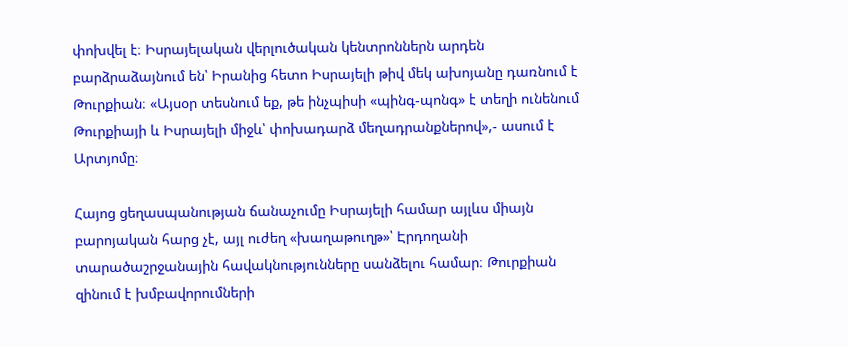փոխվել է։ Իսրայելական վերլուծական կենտրոններն արդեն բարձրաձայնում են՝ Իրանից հետո Իսրայելի թիվ մեկ ախոյանը դառնում է Թուրքիան։ «Այսօր տեսնում եք, թե ինչպիսի «պինգ-պոնգ» է տեղի ունենում Թուրքիայի և Իսրայելի միջև՝ փոխադարձ մեղադրանքներով»,- ասում է Արտյոմը։

Հայոց ցեղասպանության ճանաչումը Իսրայելի համար այլևս միայն բարոյական հարց չէ, այլ ուժեղ «խաղաթուղթ»՝ Էրդողանի տարածաշրջանային հավակնությունները սանձելու համար։ Թուրքիան զինում է խմբավորումների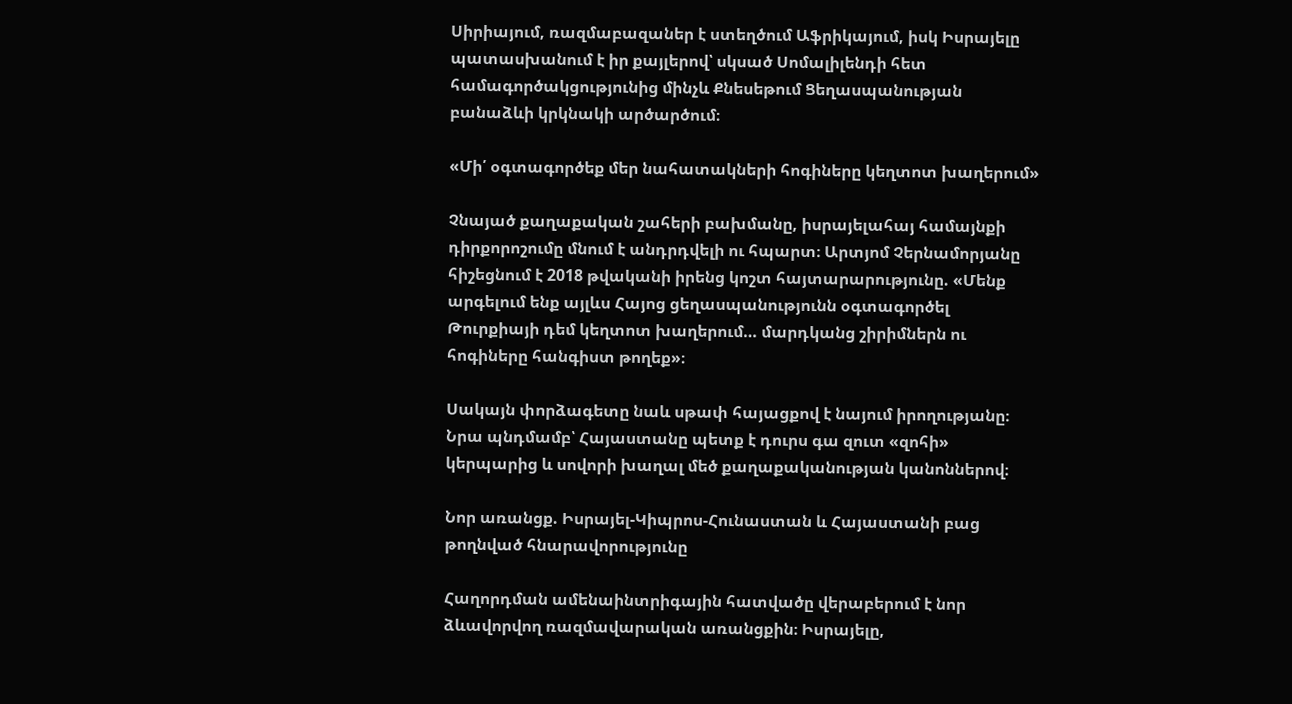Սիրիայում, ռազմաբազաներ է ստեղծում Աֆրիկայում, իսկ Իսրայելը պատասխանում է իր քայլերով՝ սկսած Սոմալիլենդի հետ համագործակցությունից մինչև Քնեսեթում Ցեղասպանության բանաձևի կրկնակի արծարծում։

«Մի՛ օգտագործեք մեր նահատակների հոգիները կեղտոտ խաղերում»

Չնայած քաղաքական շահերի բախմանը, իսրայելահայ համայնքի դիրքորոշումը մնում է անդրդվելի ու հպարտ։ Արտյոմ Չերնամորյանը հիշեցնում է 2018 թվականի իրենց կոշտ հայտարարությունը. «Մենք արգելում ենք այլևս Հայոց ցեղասպանությունն օգտագործել Թուրքիայի դեմ կեղտոտ խաղերում… մարդկանց շիրիմներն ու հոգիները հանգիստ թողեք»։

Սակայն փորձագետը նաև սթափ հայացքով է նայում իրողությանը։ Նրա պնդմամբ՝ Հայաստանը պետք է դուրս գա զուտ «զոհի» կերպարից և սովորի խաղալ մեծ քաղաքականության կանոններով։

Նոր առանցք. Իսրայել-Կիպրոս-Հունաստան և Հայաստանի բաց թողնված հնարավորությունը

Հաղորդման ամենաինտրիգային հատվածը վերաբերում է նոր ձևավորվող ռազմավարական առանցքին։ Իսրայելը,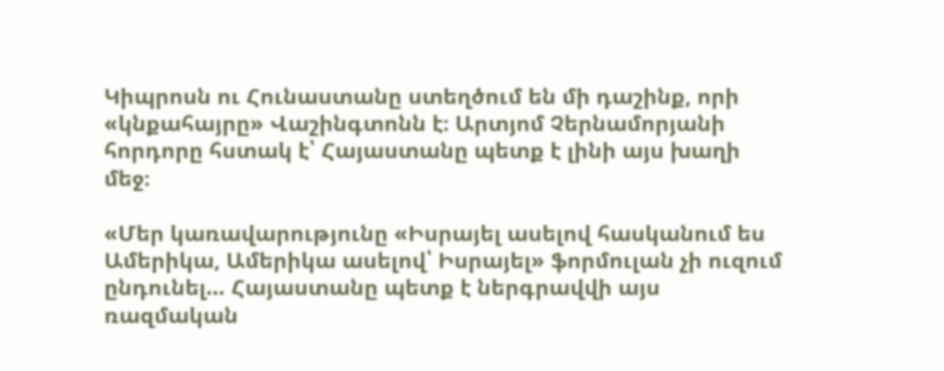Կիպրոսն ու Հունաստանը ստեղծում են մի դաշինք, որի «կնքահայրը» Վաշինգտոնն է։ Արտյոմ Չերնամորյանի հորդորը հստակ է՝ Հայաստանը պետք է լինի այս խաղի մեջ։

«Մեր կառավարությունը «Իսրայել ասելով հասկանում ես Ամերիկա, Ամերիկա ասելով՝ Իսրայել» ֆորմուլան չի ուզում ընդունել… Հայաստանը պետք է ներգրավվի այս ռազմական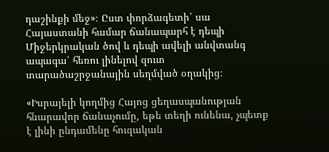դաշինքի մեջ»։ Ըստ փորձագետի՝ սա Հայաստանի համար ճանապարհ է դեպի Միջերկրական ծով և դեպի ավելի անվտանգ ապագա՝ հեռու լինելով զուտ տարածաշրջանային սեղմված օղակից։

«Իսրայելի կողմից Հայոց ցեղասպանության հնարավոր ճանաչումը, եթե տեղի ունենա, չպետք է լինի ընդամենը հուզական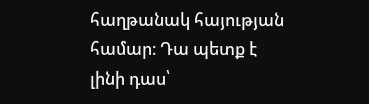հաղթանակ հայության համար։ Դա պետք է լինի դաս՝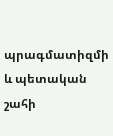պրագմատիզմի և պետական շահի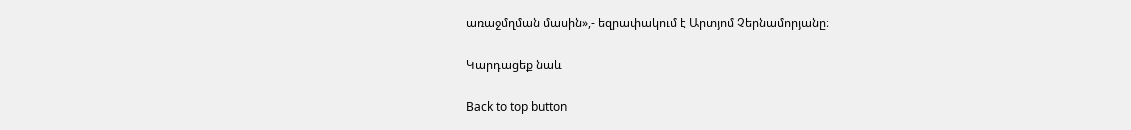առաջմղման մասին»,- եզրափակում է Արտյոմ Չերնամորյանը։

Կարդացեք նաև

Back to top button